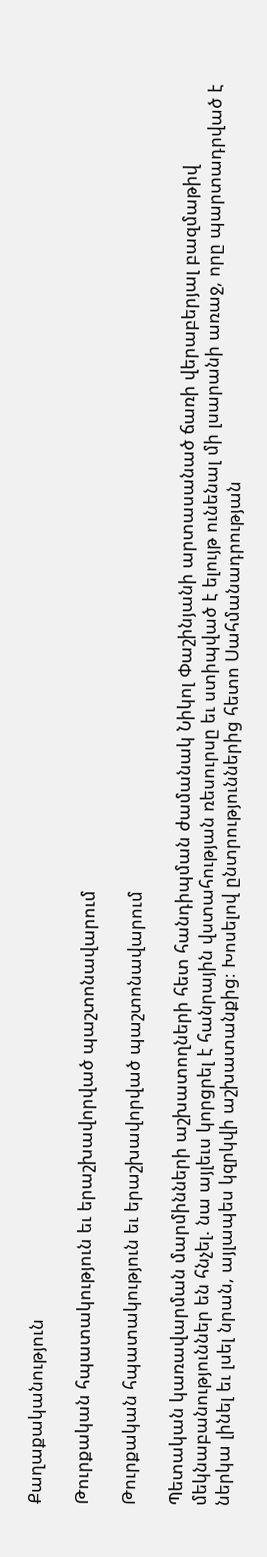Քաղաքականություն

Թուրքական հպատակություն եւ երաշխավորված պաշտոնավարում

Թուրքական հպատակություն եւ երաշխավորված պաշտոնավարում

Պետական կառավարման մարմինների աշխատողների հետ հանդիպման ժամանակ Նիկոլ Փաշինյանի արտասանած ճառի վերաբերյալ բազմաթիվ մեկնաբանություններ են հնչել. նա այլեւս կորցրել է հանրային վստահության ռեսուրսը եւ ստիպված է ելույթ ունենալ մի լսարանի առաջ, որը պարտադրված է ներկա լինել եւ լսել նրան, այլապես կզրկվի աշխատանքից։ Խոսելով ընտրություններից հետո Սահմանադրության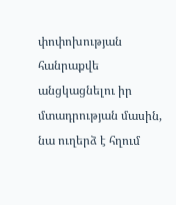փոփոխության հանրաքվե անցկացնելու իր մտադրության մասին, նա ուղերձ է հղում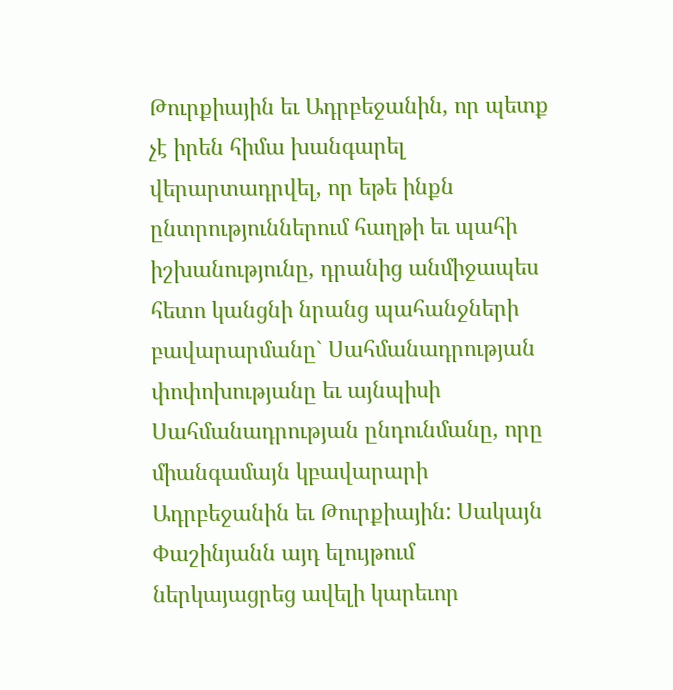Թուրքիային եւ Ադրբեջանին, որ պետք չէ իրեն հիմա խանգարել վերարտադրվել, որ եթե ինքն ընտրություններում հաղթի եւ պահի իշխանությունը, դրանից անմիջապես հետո կանցնի նրանց պահանջների բավարարմանը` Սահմանադրության փոփոխությանը եւ այնպիսի Սահմանադրության ընդունմանը, որը միանգամայն կբավարարի Ադրբեջանին եւ Թուրքիային: Սակայն Փաշինյանն այդ ելույթում ներկայացրեց ավելի կարեւոր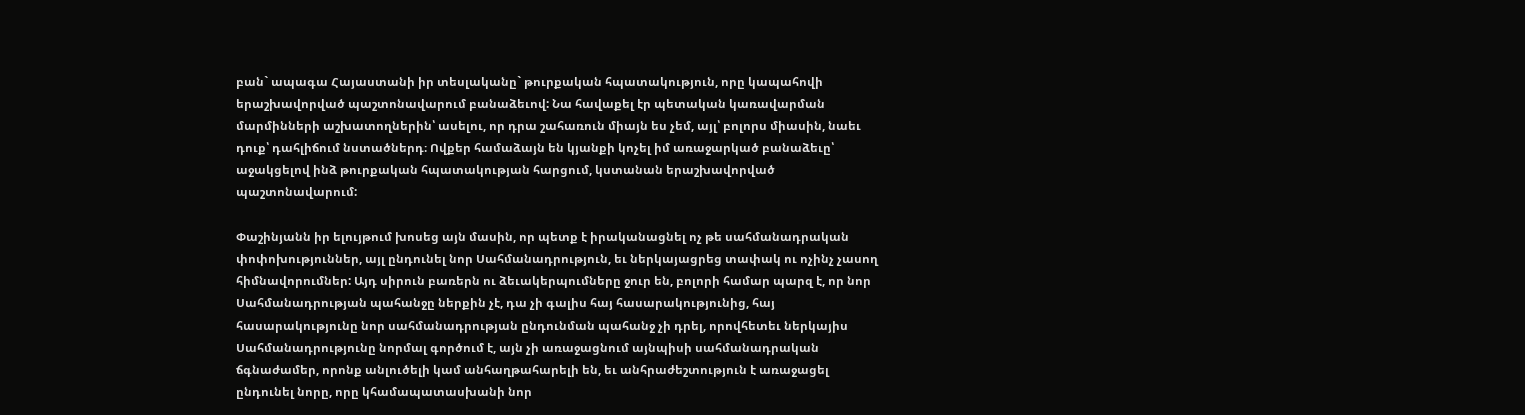բան` ապագա Հայաստանի իր տեսլականը` թուրքական հպատակություն, որը կապահովի երաշխավորված պաշտոնավարում բանաձեւով: Նա հավաքել էր պետական կառավարման մարմինների աշխատողներին՝ ասելու, որ դրա շահառուն միայն ես չեմ, այլ՝ բոլորս միասին, նաեւ դուք՝ դահլիճում նստածներդ։ Ովքեր համաձայն են կյանքի կոչել իմ առաջարկած բանաձեւը՝ աջակցելով ինձ թուրքական հպատակության հարցում, կստանան երաշխավորված պաշտոնավարում:

Փաշինյանն իր ելույթում խոսեց այն մասին, որ պետք է իրականացնել ոչ թե սահմանադրական փոփոխություններ, այլ ընդունել նոր Սահմանադրություն, եւ ներկայացրեց տափակ ու ոչինչ չասող հիմնավորումներ: Այդ սիրուն բառերն ու ձեւակերպումները ջուր են, բոլորի համար պարզ է, որ նոր Սահմանադրության պահանջը ներքին չէ, դա չի գալիս հայ հասարակությունից, հայ հասարակությունը նոր սահմանադրության ընդունման պահանջ չի դրել, որովհետեւ ներկայիս Սահմանադրությունը նորմալ գործում է, այն չի առաջացնում այնպիսի սահմանադրական ճգնաժամեր, որոնք անլուծելի կամ անհաղթահարելի են, եւ անհրաժեշտություն է առաջացել ընդունել նորը, որը կհամապատասխանի նոր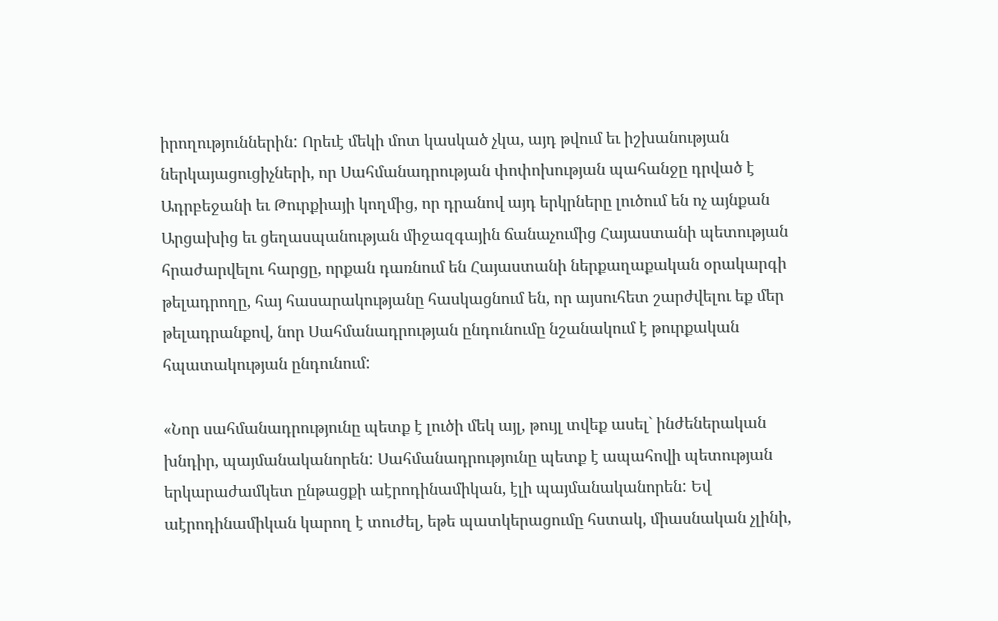իրողություններին: Որեւէ մեկի մոտ կասկած չկա, այդ թվում եւ իշխանության ներկայացուցիչների, որ Սահմանադրության փոփոխության պահանջը դրված է Ադրբեջանի եւ Թուրքիայի կողմից, որ դրանով այդ երկրները լուծում են ոչ այնքան Արցախից եւ ցեղասպանության միջազգային ճանաչումից Հայաստանի պետության հրաժարվելու հարցը, որքան դառնում են Հայաստանի ներքաղաքական օրակարգի թելադրողը, հայ հասարակությանը հասկացնում են, որ այսուհետ շարժվելու եք մեր թելադրանքով, նոր Սահմանադրության ընդունումը նշանակում է թուրքական հպատակության ընդունում:

«Նոր սահմանադրությունը պետք է լուծի մեկ այլ, թույլ տվեք ասել` ինժեներական խնդիր, պայմանականորեն: Սահմանադրությունը պետք է ապահովի պետության երկարաժամկետ ընթացքի աէրոդինամիկան, էլի պայմանականորեն: Եվ աէրոդինամիկան կարող է տուժել, եթե պատկերացումը հստակ, միասնական չլինի,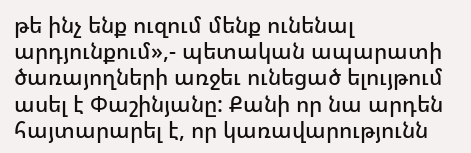թե ինչ ենք ուզում մենք ունենալ արդյունքում»,- պետական ապարատի ծառայողների առջեւ ունեցած ելույթում ասել է Փաշինյանը: Քանի որ նա արդեն հայտարարել է, որ կառավարությունն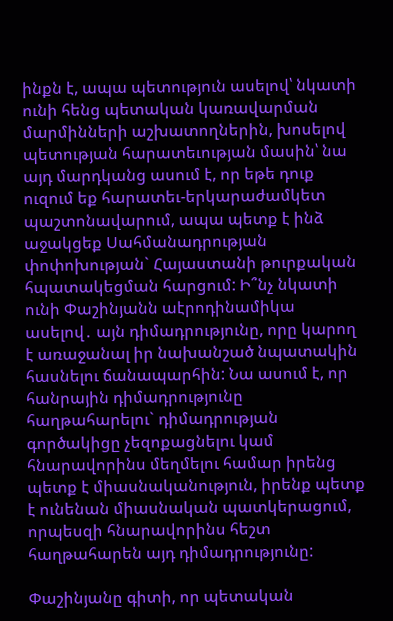ինքն է, ապա պետություն ասելով՝ նկատի ունի հենց պետական կառավարման մարմինների աշխատողներին, խոսելով պետության հարատեւության մասին՝ նա այդ մարդկանց ասում է, որ եթե դուք ուզում եք հարատեւ-երկարաժամկետ պաշտոնավարում, ապա պետք է ինձ աջակցեք Սահմանադրության փոփոխության` Հայաստանի թուրքական հպատակեցման հարցում: Ի՞նչ նկատի ունի Փաշինյանն աէրոդինամիկա ասելով․ այն դիմադրությունը, որը կարող է առաջանալ իր նախանշած նպատակին հասնելու ճանապարհին: Նա ասում է, որ հանրային դիմադրությունը հաղթահարելու` դիմադրության գործակիցը չեզոքացնելու կամ հնարավորինս մեղմելու համար իրենց պետք է միասնականություն, իրենք պետք է ունենան միասնական պատկերացում, որպեսզի հնարավորինս հեշտ հաղթահարեն այդ դիմադրությունը:

Փաշինյանը գիտի, որ պետական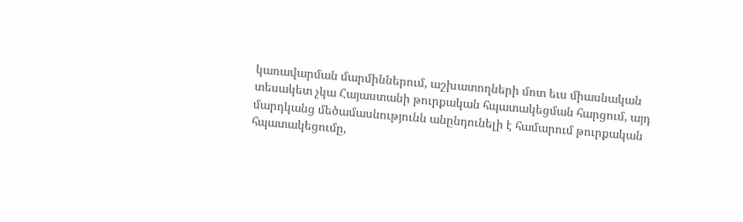կառավարման մարմիններում, աշխատողների մոտ եւս միասնական տեսակետ չկա Հայաստանի թուրքական հպատակեցման հարցում, այդ մարդկանց մեծամասնությունն անընդունելի է համարում թուրքական հպատակեցումը,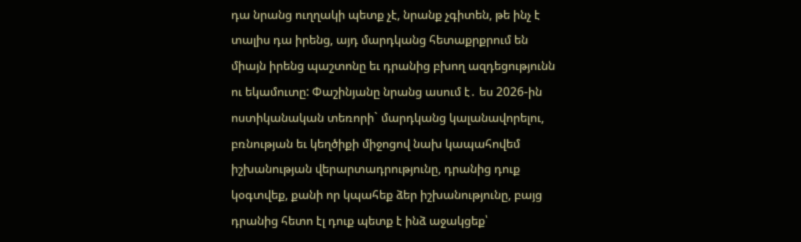դա նրանց ուղղակի պետք չէ, նրանք չգիտեն, թե ինչ է տալիս դա իրենց, այդ մարդկանց հետաքրքրում են միայն իրենց պաշտոնը եւ դրանից բխող ազդեցությունն ու եկամուտը: Փաշինյանը նրանց ասում է․ ես 2026-ին ոստիկանական տեռորի` մարդկանց կալանավորելու, բռնության եւ կեղծիքի միջոցով նախ կապահովեմ իշխանության վերարտադրությունը, դրանից դուք կօգտվեք, քանի որ կպահեք ձեր իշխանությունը, բայց դրանից հետո էլ դուք պետք է ինձ աջակցեք՝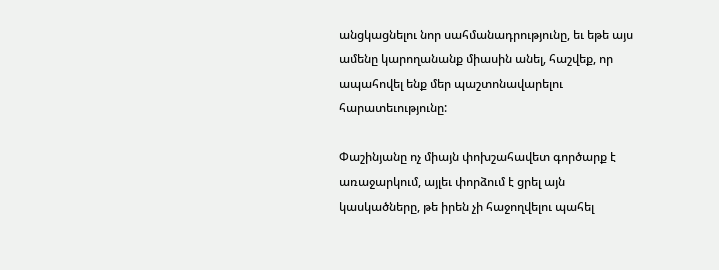անցկացնելու նոր սահմանադրությունը, եւ եթե այս ամենը կարողանանք միասին անել, հաշվեք, որ ապահովել ենք մեր պաշտոնավարելու հարատեւությունը:

Փաշինյանը ոչ միայն փոխշահավետ գործարք է առաջարկում, այլեւ փորձում է ցրել այն կասկածները, թե իրեն չի հաջողվելու պահել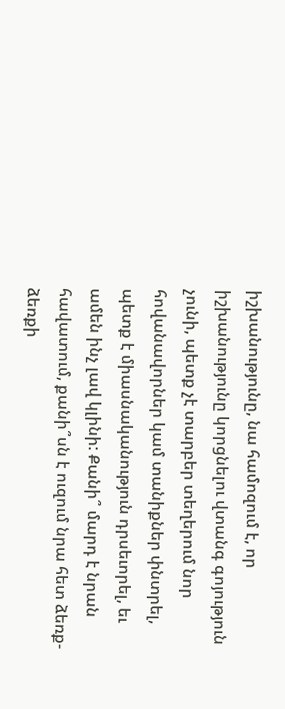իշխանությունը, նա համոզում է, որ իշխանությունը կորցնելու վտանգ գոյություն չունի, պետք չէ տարբեր տեղերում նոր հովանավորներ կամ տանիքներ փնտրել, պետք է միասնականություն դրսեւորել, եւ ամեն ինչ լավ կլինի: Քանի՞ մարդ է նրան հավատում, քանի՞սն է ուզում նրա հետ ձեռք-ձեռքի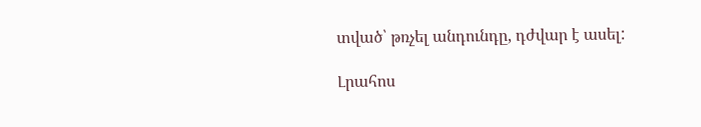տված՝ թռչել անդունդը, դժվար է ասել:

Լրահոս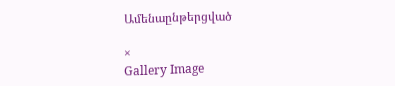Ամենաընթերցված

×
Gallery Image